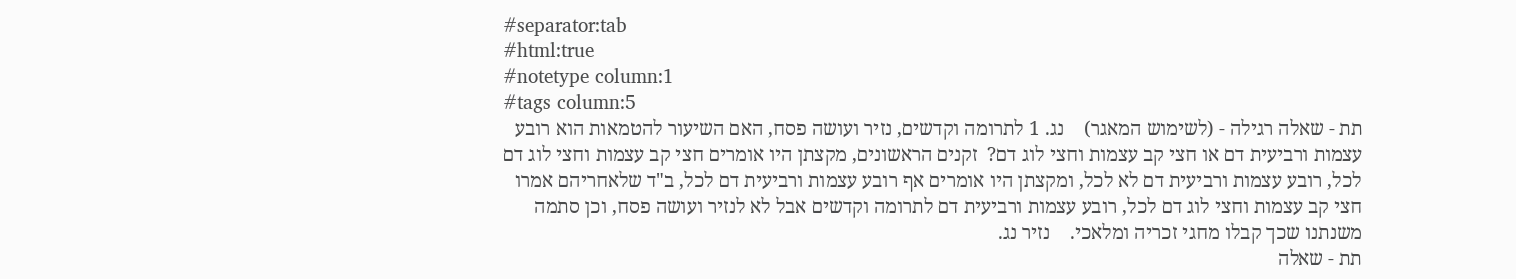#separator:tab
#html:true
#notetype column:1
#tags column:5
תת - שאלה רגילה - (לשימוש המאגר)    נג. 1 לתרומה וקדשים, נזיר ועושה פסח, האם השיעור להטמאות הוא רובע עצמות ורביעית דם או חצי קב עצמות וחצי לוג דם?  זקנים הראשונים, מקצתן היו אומרים חצי קב עצמות וחצי לוג דם לכל, רובע עצמות ורביעית דם לא לכל, ומקצתן היו אומרים אף רובע עצמות ורביעית דם לכל, ב"ד שלאחריהם אמרו חצי קב עצמות וחצי לוג דם לכל, רובע עצמות ורביעית דם לתרומה וקדשים אבל לא לנזיר ועושה פסח, וכן סתמה משנתנו שכך קבלו מחגי זכריה ומלאכי.    נזיר נג.
תת - שאלה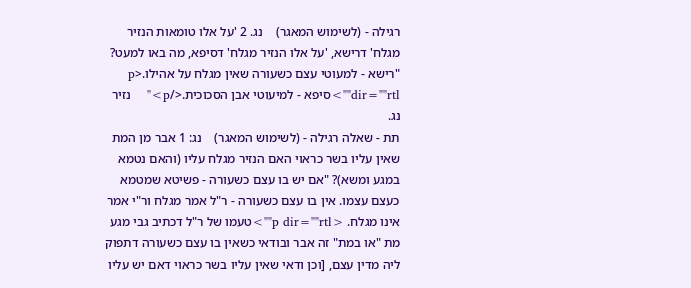רגילה - (לשימוש המאגר)    נג. 2 'על אלו טומאות הנזיר מגלח' דרישא, 'על אלו הנזיר מגלח' דסיפא, מה באו למעט? "רישא - למעוטי עצם כשעורה שאין מגלח על אהילו.<p dir=""rtl"">סיפא - למיעוטי אבן הסכוכית.</p>"    נזיר נג.
תת - שאלה רגילה - (לשימוש המאגר)    נג: 1 אבר מן המת שאין עליו בשר כראוי האם הנזיר מגלח עליו (והאם נטמא במגע ומשא)? "אם יש בו עצם כשעורה - פשיטא שמטמא כעצם עצמו. אין בו עצם כשעורה - ר"ל אמר מגלח ור"י אמר אינו מגלח. <p dir=""rtl"">טעמו של ר"ל דכתיב גבי מגע מת "או במת" זה אבר ובודאי כשאין בו עצם כשעורה דתפוק ליה מדין עצם, [וכן ודאי שאין עליו בשר כראוי דאם יש עליו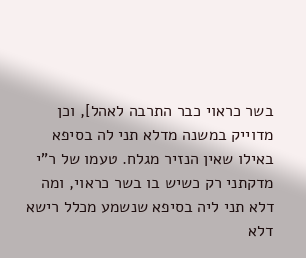בשר כראוי כבר התרבה לאהל], וכן מדוייק במשנה מדלא תני לה בסיפא באילו שאין הנזיר מגלח. טעמו של ר"י מדקתני רק כשיש בו בשר כראוי, ומה דלא תני ליה בסיפא שנשמע מכלל רישא דלא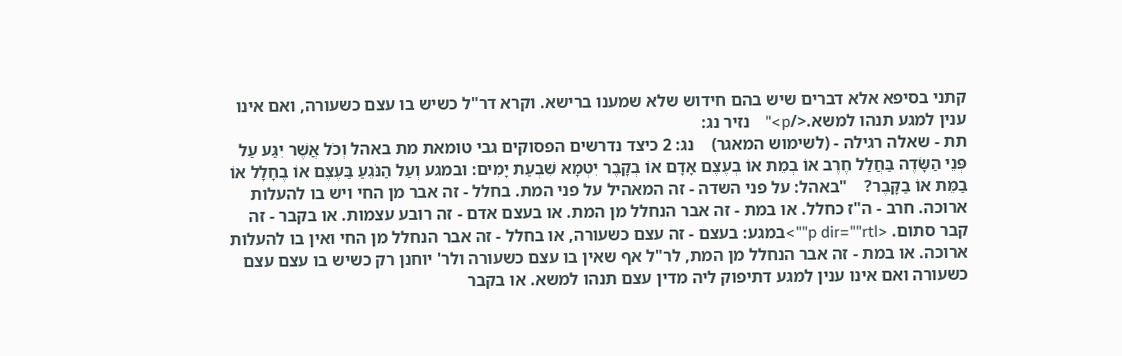קתני בסיפא אלא דברים שיש בהם חידוש שלא שמענו ברישא. וקרא דר"ל כשיש בו עצם כשעורה, ואם אינו ענין למגע תנהו למשא.</p>"    נזיר נג:
תת - שאלה רגילה - (לשימוש המאגר)    נג: 2 כיצד נדרשים הפסוקים גבי טומאת מת באהל וְכֹל אֲשֶׁר יִגַּע עַל פְּנֵי הַשָּׂדֶה בַּחֲלַל חֶרֶב אוֹ בְמֵת אוֹ בְעֶצֶם אָדָם אוֹ בְקָבֶר יִטְמָא שִׁבְעַת יָמִים: ובמגע וְעַל הַנֹּגֵעַ בַּעֶצֶם אוֹ בֶחָלָל אוֹ בַמֵּת אוֹ בַקָּבֶר?    "באהל: על פני השדה - זה המאהיל על פני המת. בחלל - זה אבר מן החי ויש בו להעלות ארוכה. חרב - ה"ז כחלל. או במת - זה אבר הנחלל מן המת. או בעצם אדם - זה רובע עצמות. או בקבר - זה קבר סתום. <p dir=""rtl"">במגע: בעצם - זה עצם כשעורה, או בחלל - זה אבר הנחלל מן החי ואין בו להעלות ארוכה. או במת - זה אבר הנחלל מן המת, לר"ל אף שאין בו עצם כשעורה ולר' יוחנן רק כשיש בו עצם עצם כשעורה ואם אינו ענין למגע דתיפוק ליה מדין עצם תנהו למשא. או בקבר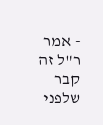- אמר ר"ל זה קבר שלפני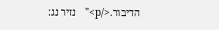הדיבור.</p>"   נזיר נג: